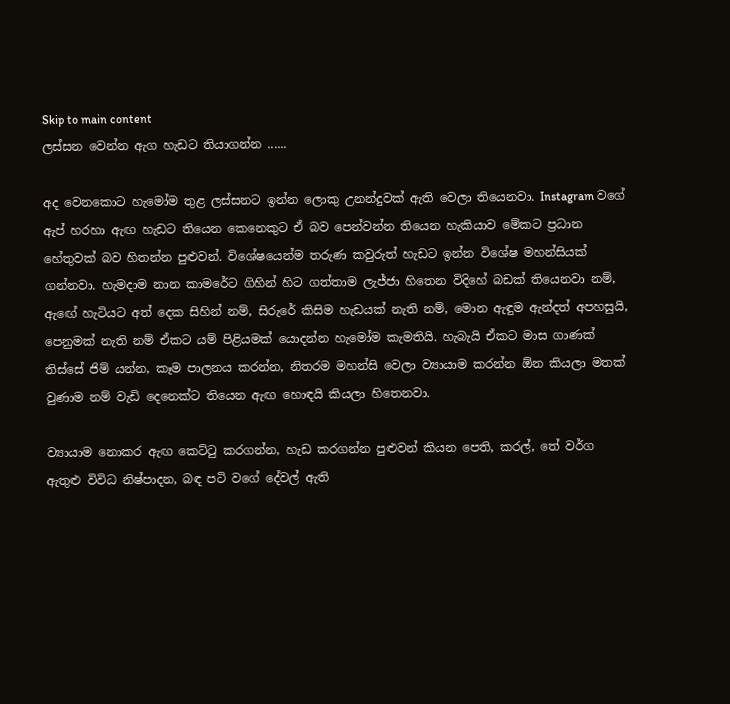Skip to main content
ලස්සන වෙන්න ඇග හැඩට තියාගන්න ......

අද වෙනකොට හැමෝම තුළ ලස්සනට ඉන්න ලොකු උනන්දුවක් ඇති වෙලා තියෙනවා. Instagram වගේ ඇප් හරහා ඇඟ හැඩට තියෙන කෙනෙකුට ඒ බව පෙන්වන්න තියෙන හැකියාව මේකට ප්‍රධාන හේතුවක් බව හිතන්න පුළුවන්. විශේෂයෙන්ම තරුණ කවුරුත් හැඩට ඉන්න විශේෂ මහන්සියක් ගන්නවා. හැමදාම නාන කාමරේට ගිහින් හිට ගත්තාම ලැජ්ජා හිතෙන විදිහේ බඩක් තියෙනවා නම්, ඇඟේ හැටියට අත් දෙක සිහින් නම්, සිරුරේ කිසිම හැඩයක් නැති නම්, මොන ඇඳුම ඇන්දත් අපහසුයි, පෙනුමක් නැති නම් ඒකට යම් පිළියමක් යොදන්න හැමෝම කැමතියි. හැබැයි ඒකට මාස ගාණක් තිස්සේ ජිම් යන්න, කෑම පාලනය කරන්න, නිතරම මහන්සි වෙලා ව්‍යායාම කරන්න ඕන කියලා මතක් වුණාම නම් වැඩි දෙනෙක්ට තියෙන ඇඟ හොඳයි කියලා හිතෙනවා.

ව්‍යායාම නොකර ඇඟ කෙට්ටු කරගන්න, හැඩ කරගන්න පුළුවන් කියන පෙති, කරල්, තේ වර්ග ඇතුළු විවිධ නිෂ්පාදන, බඳ පටි වගේ දේවල් ඇති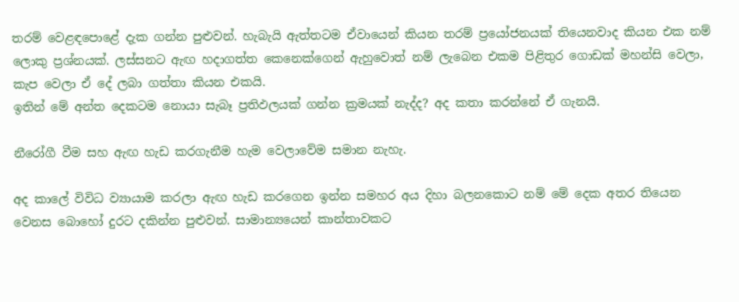තරම් වෙළඳපොළේ දැක ගන්න පුළුවන්. හැබැයි ඇත්තටම ඒවායෙන් කියන තරම් ප්‍රයෝජනයක් තියෙනවාද කියන එක නම් ලොකු ප්‍රශ්නයක්. ලස්සනට ඇඟ හදාගත්ත කෙනෙක්ගෙන් ඇහුවොත් නම් ලැබෙන එකම පිළිතුර ගොඩක් මහන්සි වෙලා, කැප වෙලා ඒ දේ ලබා ගත්තා කියන එකයි.
ඉතින් මේ අන්ත දෙකටම නොයා සැබෑ ප්‍රතිඵලයක් ගන්න ක්‍රමයක් නැද්ද? අද කතා කරන්නේ ඒ ගැනයි.

නීරෝගී වීම සහ ඇඟ හැඩ කරගැනීම හැම වෙලාවේම සමාන නැහැ.

අද කාලේ විවිධ ව්‍යායාම කරලා ඇඟ හැඩ කරගෙන ඉන්න සමහර අය දිහා බලනකොට නම් මේ දෙක අතර තියෙන වෙනස බොහෝ දුරට දකින්න පුළුවන්. සාමාන්‍යයෙන් කාන්තාවකට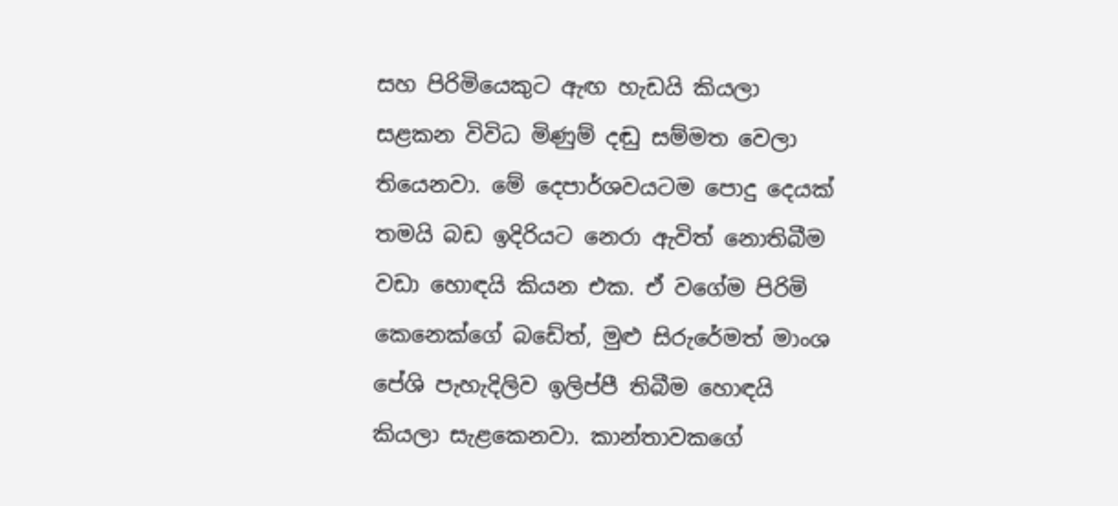සහ පිරිමියෙකුට ඇඟ හැඩයි කියලා සළකන විවිධ මිණුම් දඬු සම්මත වෙලා තියෙනවා. මේ දෙපාර්ශවයටම පොදු දෙයක් තමයි බඩ ඉදිරියට නෙරා ඇවිත් නොතිබීම වඩා හොඳයි කියන එක. ඒ වගේම පිරිමි කෙනෙක්ගේ බඩේත්, මුළු සිරුරේමත් මාංශ පේශි පැහැදිලිව ඉලිප්පී තිබීම හොඳයි කියලා සැළකෙනවා. කාන්තාවකගේ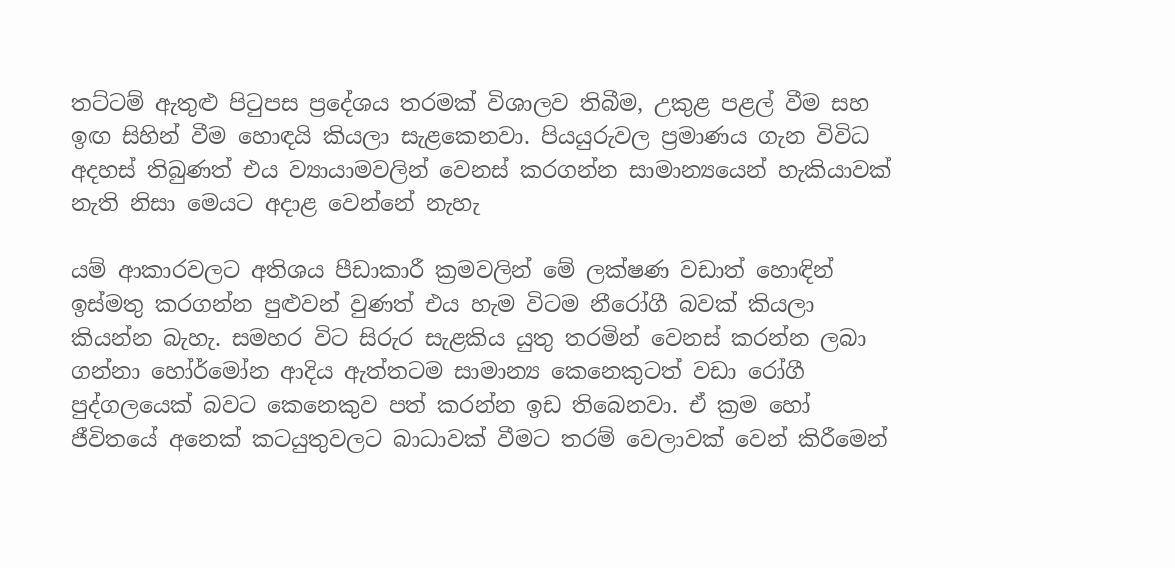තට්ටම් ඇතුළු පිටුපස ප්‍රදේශය තරමක් විශාලව තිබීම, උකුළ පළල් වීම සහ ඉඟ සිහින් වීම හොඳයි කියලා සැළකෙනවා. පියයුරුවල ප්‍රමාණය ගැන විවිධ අදහස් තිබුණත් එය ව්‍යායාමවලින් වෙනස් කරගන්න සාමාන්‍යයෙන් හැකියාවක් නැති නිසා මෙයට අදාළ වෙන්නේ නැහැ

යම් ආකාරවලට අතිශය පීඩාකාරී ක්‍රමවලින් මේ ලක්ෂණ වඩාත් හොඳින් ඉස්මතු කරගන්න පුළුවන් වුණත් එය හැම විටම නීරෝගී බවක් කියලා කියන්න බැහැ. සමහර විට සිරුර සැළකිය යුතු තරමින් වෙනස් කරන්න ලබා ගන්නා හෝර්මෝන ආදිය ඇත්තටම සාමාන්‍ය කෙනෙකුටත් වඩා රෝගී පුද්ගලයෙක් බවට කෙනෙකුව පත් කරන්න ඉඩ තිබෙනවා. ඒ ක්‍රම හෝ ජීවිතයේ අනෙක් කටයුතුවලට බාධාවක් වීමට තරම් වෙලාවක් වෙන් කිරීමෙන්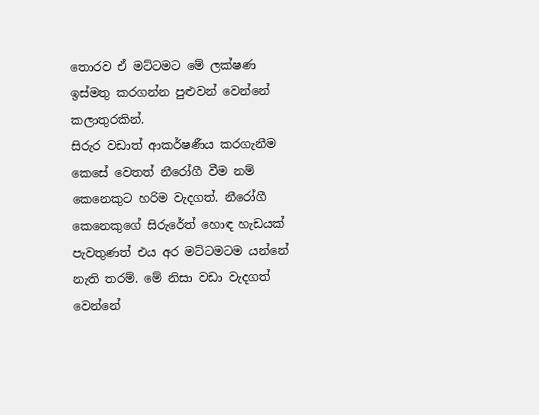තොරව ඒ මට්ටමට මේ ලක්ෂණ ඉස්මතු කරගන්න පුළුවන් වෙන්නේ කලාතුරකින්.
සිරුර වඩාත් ආකර්ෂණීය කරගැනීම කෙසේ වෙතත් නීරෝගී වීම නම් කෙනෙකුට හරිම වැදගත්. නීරෝගී කෙනෙකුගේ සිරුරේත් හොඳ හැඩයක් පැවතුණත් එය අර මට්ටමටම යන්නේ නැති තරම්. මේ නිසා වඩා වැදගත් වෙන්නේ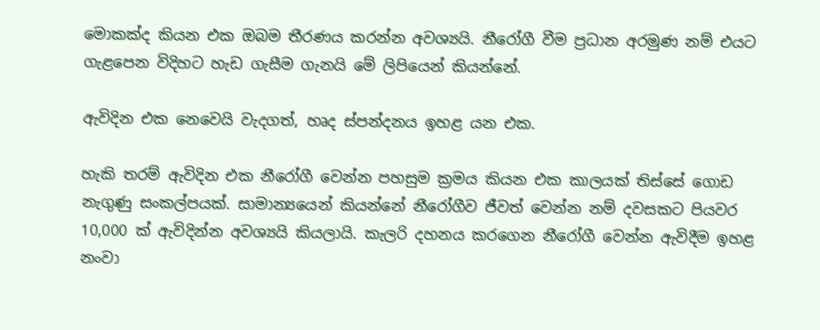මොකක්ද කියන එක ඔබම තීරණය කරන්න අවශ්‍යයි. නීරෝගී වීම ප්‍රධාන අරමුණ නම් එයට ගැළපෙන විදිහට හැඩ ගැසීම ගැනයි මේ ලිපියෙන් කියන්නේ.

ඇවිදින එක නෙවෙයි වැදගත්, හෘද ස්පන්දනය ඉහළ යන එක.

හැකි තරම් ඇවිදින එක නීරෝගී වෙන්න පහසුම ක්‍රමය කියන එක කාලයක් තිස්සේ ගොඩ නැගුණු සංකල්පයක්. සාමාන්‍යයෙන් කියන්නේ නීරෝගීව ජීවත් වෙන්න නම් දවසකට පියවර 10,000 ක් ඇවිදින්න අවශ්‍යයි කියලායි. කැලරි දහනය කරගෙන නීරෝගී වෙන්න ඇවිදීම ඉහළ නංවා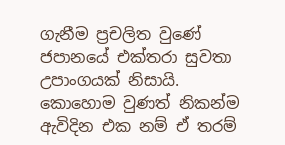ගැනීම ප්‍රචලිත වුණේ ජපානයේ එක්තරා සුවතා උපාංගයක් නිසායි. කොහොම වුණත් නිකන්ම ඇවිදින එක නම් ඒ තරම්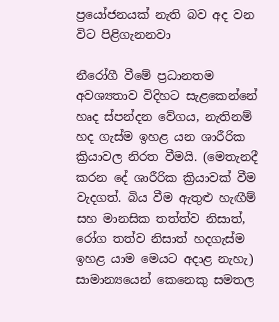ප්‍රයෝජනයක් නැති බව අද වන විට පිළිගැනනවා

නීරෝගී වීමේ ප්‍රධානතම අවශ්‍යතාව විදිහට සැළකෙන්නේ හෘද ස්පන්දන වේගය, නැතිනම් හද ගැස්ම ඉහළ යන ශාරීරික ක්‍රියාවල නිරත වීමයි. (මෙතැනදී කරන දේ ශාරීරික ක්‍රියාවක් වීම වැදගත්. බිය වීම ඇතුළු හැඟීම් සහ මානසික තත්ත්ව නිසාත්, රෝග තත්ව නිසාත් හදගැස්ම ඉහළ යාම මෙයට අදාළ නැහැ) සාමාන්‍යයෙන් කෙනෙකු සමතල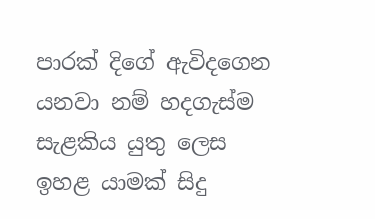පාරක් දිගේ ඇවිදගෙන යනවා නම් හදගැස්ම සැළකිය යුතු ලෙස ඉහළ යාමක් සිදු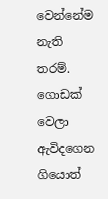වෙන්නේම නැති තරම්. ගොඩක් වෙලා ඇවිදගෙන ගියොත්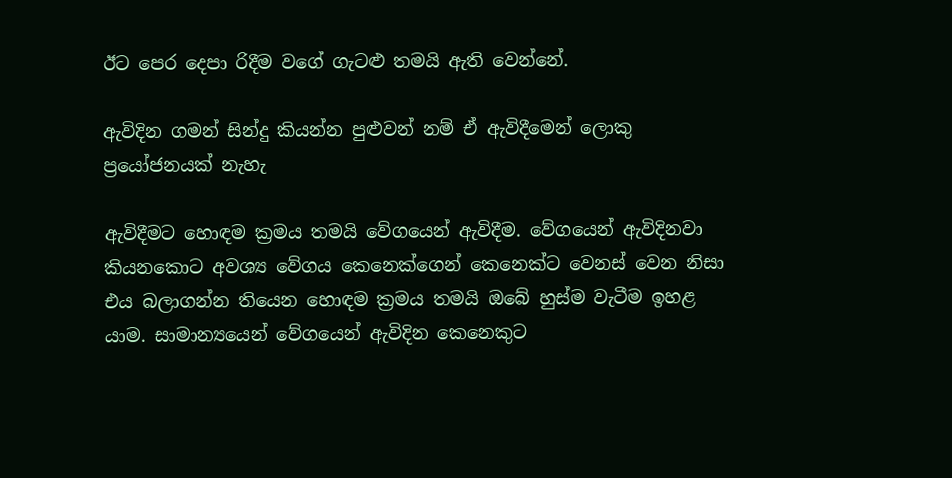ඊට පෙර දෙපා රිදීම වගේ ගැටළු තමයි ඇති වෙන්නේ.

ඇවිදින ගමන් සින්දු කියන්න පුළුවන් නම් ඒ ඇවිදීමෙන් ලොකු ප්‍රයෝජනයක් නැහැ

ඇවිදීමට හොඳම ක්‍රමය තමයි වේගයෙන් ඇවිදීම. වේගයෙන් ඇවිදිනවා කියනකොට අවශ්‍ය වේගය කෙනෙක්ගෙන් කෙනෙක්ට වෙනස් වෙන නිසා එය බලාගන්න තියෙන හොඳම ක්‍රමය තමයි ඔබේ හුස්ම වැටීම ඉහළ යාම. සාමාන්‍යයෙන් වේගයෙන් ඇවිදින කෙනෙකුට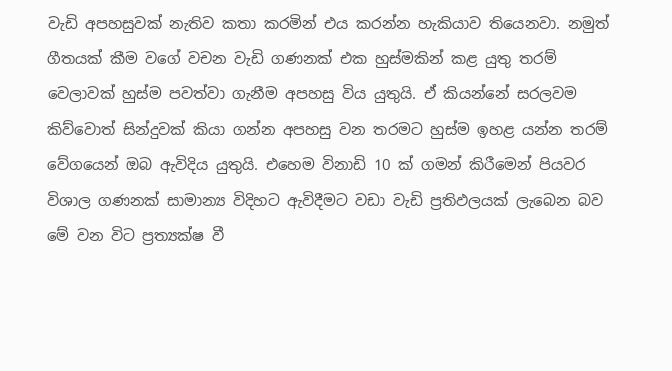වැඩි අපහසුවක් නැතිව කතා කරමින් එය කරන්න හැකියාව තියෙනවා. නමුත් ගීතයක් කීම වගේ වචන වැඩි ගණනක් එක හුස්මකින් කළ යුතු තරම් වෙලාවක් හුස්ම පවත්වා ගැනීම අපහසු විය යුතුයි. ඒ කියන්නේ සරලවම කිව්වොත් සින්දුවක් කියා ගන්න අපහසු වන තරමට හුස්ම ඉහළ යන්න තරම් වේගයෙන් ඔබ ඇවිදිය යුතුයි. එහෙම විනාඩි 10 ක් ගමන් කිරීමෙන් පියවර විශාල ගණනක් සාමාන්‍ය විදිහට ඇවිදීමට වඩා වැඩි ප්‍රතිඵලයක් ලැබෙන බව මේ වන විට ප්‍රත්‍යක්ෂ වී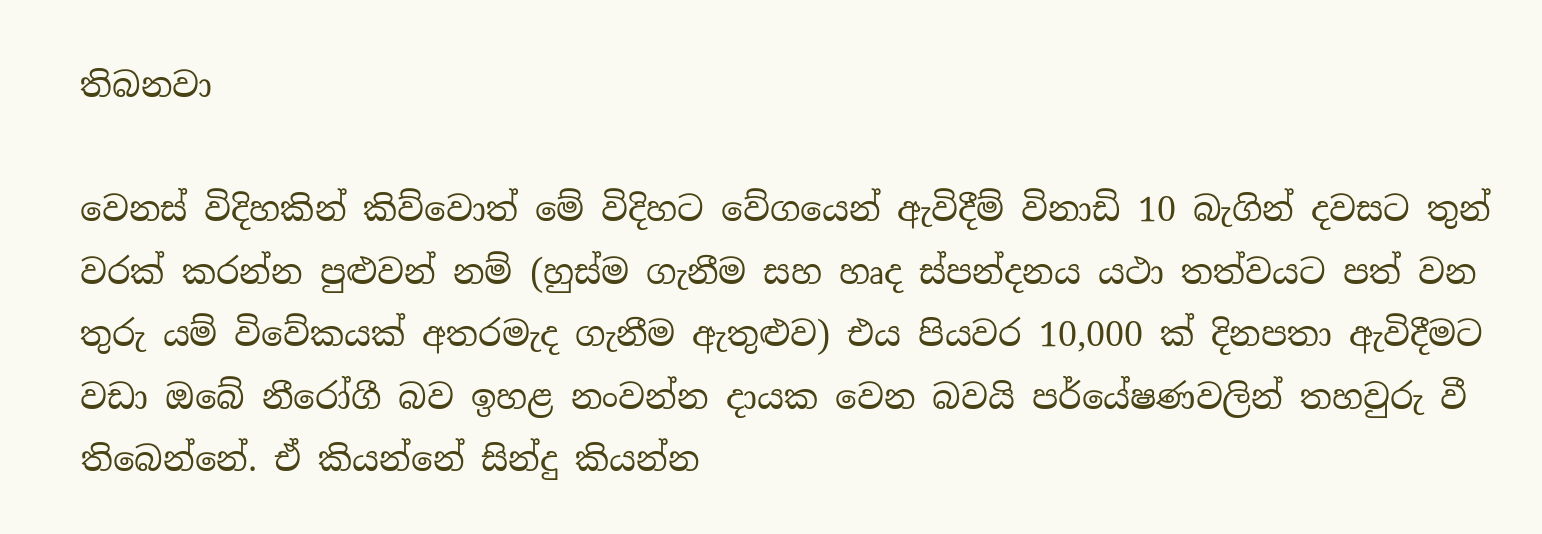තිබනවා

වෙනස් විදිහකින් කිව්වොත් මේ විදිහට වේගයෙන් ඇවිදීම් විනාඩි 10 බැගින් දවසට තුන් වරක් කරන්න පුළුවන් නම් (හුස්ම ගැනීම සහ හෘද ස්පන්දනය යථා තත්වයට පත් වන තුරු යම් විවේකයක් අතරමැද ගැනීම ඇතුළුව) එය පියවර 10,000 ක් දිනපතා ඇවිදීමට වඩා ඔබේ නීරෝගී බව ඉහළ නංවන්න දායක වෙන බවයි පර්යේෂණවලින් තහවුරු වී තිබෙන්නේ. ඒ කියන්නේ සින්දු කියන්න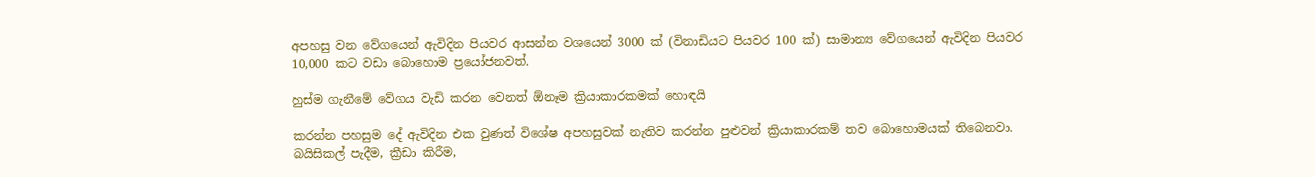අපහසු වන වේගයෙන් ඇවිදින පියවර ආසන්න වශයෙන් 3000 ක් (විනාඩියට පියවර 100 ක්) සාමාන්‍ය වේගයෙන් ඇවිදින පියවර 10,000 කට වඩා බොහොම ප්‍රයෝජනවත්.

හුස්ම ගැනීමේ වේගය වැඩි කරන වෙනත් ඕනෑම ක්‍රියාකාරකමක් හොඳයි

කරන්න පහසුම දේ ඇවිදින එක වුණත් විශේෂ අපහසුවක් නැතිව කරන්න පුළුවන් ක්‍රියාකාරකම් තව බොහොමයක් තිබෙනවා. බයිසිකල් පැදීම, ක්‍රීඩා කිරීම,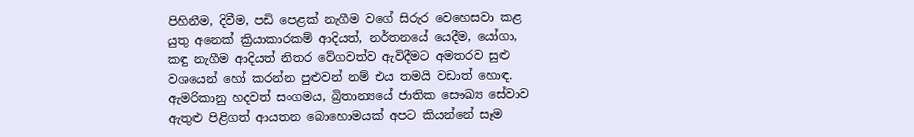පිහිනීම, දිවීම, පඩි පෙළක් නැගීම වගේ සිරුර වෙහෙසවා කළ යුතු අනෙක් ක්‍රියාකාරකම් ආදියත්, නර්තනයේ යෙදීම, යෝගා, කඳු නැගීම ආදියත් නිතර වේගවත්ව ඇවිදීමට අමතරව සුළු වශයෙන් හෝ කරන්න පුළුවන් නම් එය තමයි වඩාත් හොඳ. ඇමරිකානු හදවත් සංගමය, බ්‍රිතාන්‍යයේ ජාතික සෞඛ්‍ය සේවාව ඇතුළු පිළිගත් ආයතන බොහොමයක් අපට කියන්නේ සෑම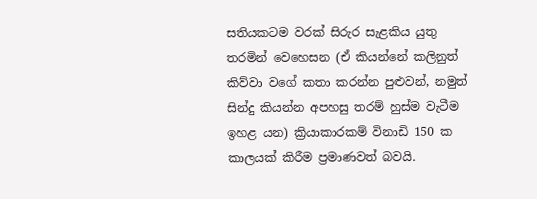සතියකටම වරක් සිරුර සැළකිය යුතු තරමින් වෙහෙසන (ඒ කියන්නේ කලිනුත් කිව්වා වගේ කතා කරන්න පුළුවන්, නමුත් සින්දු කියන්න අපහසු තරම් හුස්ම වැටීම ඉහළ යන) ක්‍රියාකාරකම් විනාඩි 150 ක කාලයක් කිරීම ප්‍රමාණවත් බවයි.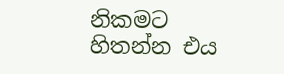නිකමට හිතන්න එය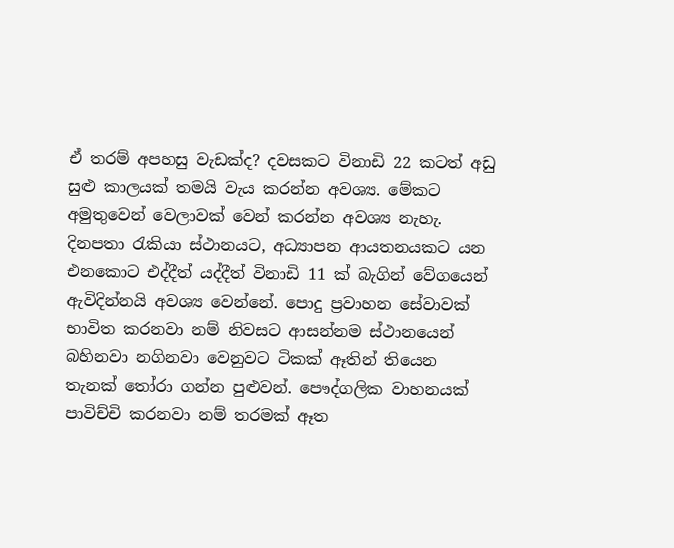ඒ තරම් අපහසු වැඩක්ද? දවසකට විනාඩි 22 කටත් අඩු සුළු කාලයක් තමයි වැය කරන්න අවශ්‍ය. මේකට අමුතුවෙන් වෙලාවක් වෙන් කරන්න අවශ්‍ය නැහැ. දිනපතා රැකියා ස්ථානයට, අධ්‍යාපන ආයතනයකට යන එනකොට එද්දීත් යද්දීත් විනාඩි 11 ක් බැගින් වේගයෙන් ඇවිදින්නයි අවශ්‍ය වෙන්නේ. පොදු ප්‍රවාහන සේවාවක් භාවිත කරනවා නම් නිවසට ආසන්නම ස්ථානයෙන් බහිනවා නගිනවා වෙනුවට ටිකක් ඈතින් තියෙන තැනක් තෝරා ගන්න පුළුවන්. පෞද්ගලික වාහනයක් පාවිච්චි කරනවා නම් තරමක් ඈත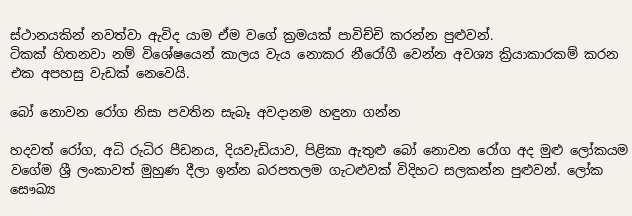ස්ථානයකින් නවත්වා ඇවිද යාම ඒම වගේ ක්‍රමයක් පාවිච්චි කරන්න පුළුවන්.
ටිකක් හිතනවා නම් විශේෂයෙන් කාලය වැය නොකර නීරෝගී වෙන්න අවශ්‍ය ක්‍රියාකාරකම් කරන එක අපහසු වැඩක් නෙවෙයි.

බෝ නොවන රෝග නිසා පවතින සැබෑ අවදානම හඳුනා ගන්න

හදවත් රෝග, අධි රුධිර පීඩනය, දියවැඩියාව, පිළිකා ඇතුළු බෝ නොවන රෝග අද මුළු ලෝකයම වගේම ශ්‍රී ලංකාවත් මුහුණ දීලා ඉන්න බරපතලම ගැටළුවක් විදිහට සලකන්න පුළුවන්. ලෝක සෞඛ්‍ය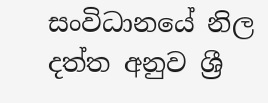සංවිධානයේ නිල දත්ත අනුව ශ්‍රී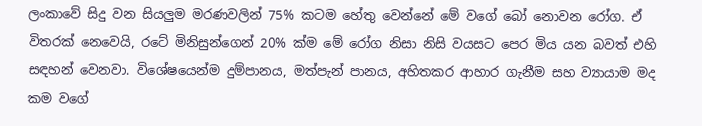ලංකාවේ සිදු වන සියලුම මරණවලින් 75% කටම හේතු වෙන්නේ මේ වගේ බෝ නොවන රෝග. ඒ විතරක් නෙවෙයි, රටේ මිනිසුන්ගෙන් 20% ක්ම මේ රෝග නිසා නිසි වයසට පෙර මිය යන බවත් එහි සඳහන් වෙනවා. විශේෂයෙන්ම දුම්පානය, මත්පැන් පානය, අහිතකර ආහාර ගැනීම සහ ව්‍යායාම මද කම වගේ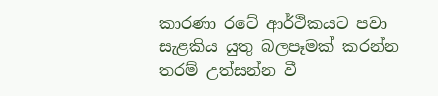කාරණා රටේ ආර්ථිකයට පවා සැළකිය යුතු බලපෑමක් කරන්න තරම් උත්සන්න වී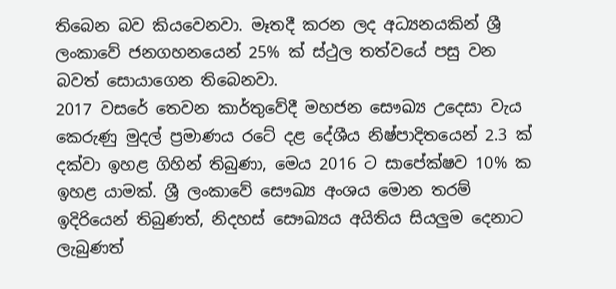තිබෙන බව කියවෙනවා. මෑතදී කරන ලද අධ්‍යනයකින් ශ්‍රී ලංකාවේ ජනගහනයෙන් 25% ක් ස්ථුල තත්වයේ පසු වන බවත් සොයාගෙන තිබෙනවා.
2017 වසරේ තෙවන කාර්තුවේදී මහජන සෞඛ්‍ය උදෙසා වැය කෙරුණු මුදල් ප්‍රමාණය රටේ දළ දේශීය නිෂ්පාදිතයෙන් 2.3 ක් දක්වා ඉහළ ගිහින් තිබුණා, මෙය 2016 ට සාපේක්ෂව 10% ක ඉහළ යාමක්. ශ්‍රී ලංකාවේ සෞඛ්‍ය අංශය මොන තරම් ඉදිරියෙන් තිබුණත්, නිදහස් සෞඛ්‍යය අයිතිය සියලුම දෙනාට ලැබුණත්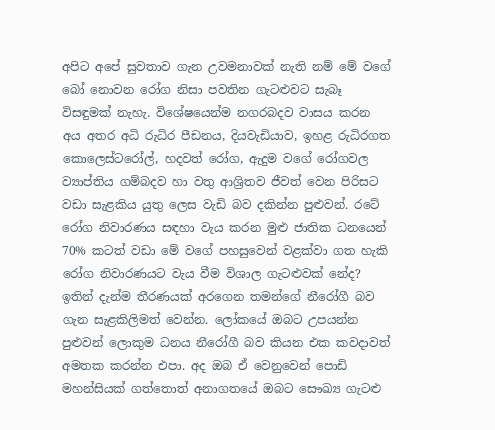අපිට අපේ සුවතාව ගැන උවමනාවක් නැති නම් මේ වගේ බෝ නොවන රෝග නිසා පවතින ගැටළුවට සැබෑ විසඳුමක් නැහැ. විශේෂයෙන්ම නගරබදව වාසය කරන අය අතර අධි රුධිර පීඩනය, දියවැඩියාව, ඉහළ රුධිරගත කොලෙස්ටරෝල්, හදවත් රෝග, ඇදුම වගේ රෝගවල ව්‍යාප්තිය ගම්බදව හා වතු ආශ්‍රිතව ජීවත් වෙන පිරිසට වඩා සැළකිය යුතු ලෙස වැඩි බව දකින්න පුළුවන්. රටේ රෝග නිවාරණය සඳහා වැය කරන මුළු ජාතික ධනයෙන් 70% කටත් වඩා මේ වගේ පහසුවෙන් වළක්වා ගත හැකි රෝග නිවාරණයට වැය වීම විශාල ගැටළුවක් නේද?
ඉතින් දැන්ම තීරණයක් අරගෙන තමන්ගේ නීරෝගී බව ගැන සැළකිලිමත් වෙන්න. ලෝකයේ ඔබට උපයන්න පුළුවන් ලොකුම ධනය නීරෝගී බව කියන එක කවදාවත් අමතක කරන්න එපා. අද ඔබ ඒ වෙනුවෙන් පොඩි මහන්සියක් ගත්තොත් අනාගතයේ ඔබට සෞඛ්‍ය ගැටළු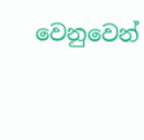වෙනුවෙන්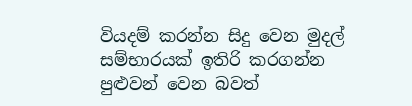වියදම් කරන්න සිදු වෙන මුදල් සම්භාරයක් ඉතිරි කරගන්න පුළුවන් වෙන බවත්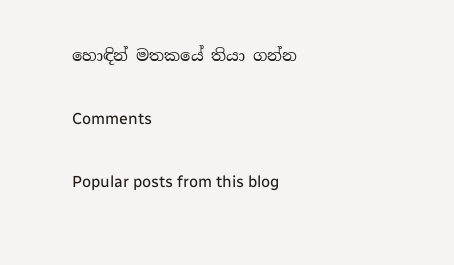හොඳින් මතකයේ තියා ගන්න

Comments

Popular posts from this blog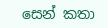සෙන් කතා